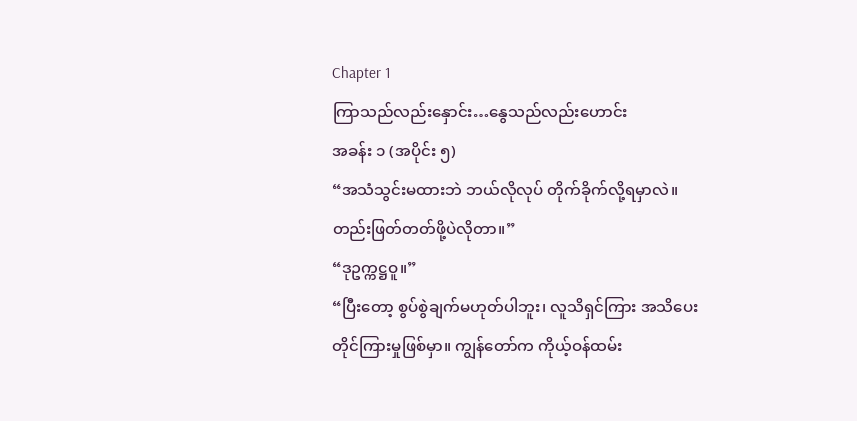Chapter 1
ကြာသည်လည်းနှောင်း…နွေသည်လည်းဟောင်း
အခန်း ၁ (အပိုင်း ၅)
“အသံသွင်းမထားဘဲ ဘယ်လိုလုပ် တိုက်ခိုက်လို့ရမှာလဲ။ တည်းဖြတ်တတ်ဖို့ပဲလိုတာ။”
“ဒုဥက္ကဋ္ဌဝူ။”
“ပြီးတော့ စွပ်စွဲချက်မဟုတ်ပါဘူး၊ လူသိရှင်ကြား အသိပေးတိုင်ကြားမှုဖြစ်မှာ။ ကျွန်တော်က ကိုယ့်ဝန်ထမ်း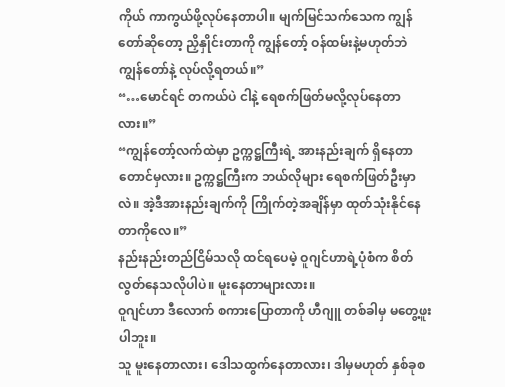ကိုယ် ကာကွယ်ဖို့လုပ်နေတာပါ။ မျက်မြင်သက်သေက ကျွန်တော်ဆိုတော့ ညှိနှိုင်းတာကို ကျွန်တော့် ဝန်ထမ်းနဲ့မဟုတ်ဘဲ ကျွန်တော်နဲ့ လုပ်လို့ရတယ်။”
“…မောင်ရင် တကယ်ပဲ ငါနဲ့ ရေစက်ဖြတ်မလို့လုပ်နေတာလား။”
“ကျွန်တော့်လက်ထဲမှာ ဥက္ကဋ္ဌကြီးရဲ့ အားနည်းချက် ရှိနေတာတောင်မှလား။ ဥက္ကဋ္ဌကြီးက ဘယ်လိုများ ရေစက်ဖြတ်ဦးမှာလဲ။ အဲ့ဒီအားနည်းချက်ကို ကြိုက်တဲ့အချိန်မှာ ထုတ်သုံးနိုင်နေတာကိုလေ။”
နည်းနည်းတည်ငြိမ်သလို ထင်ရပေမဲ့ ဝူဂျင်ဟာရဲ့ပုံစံက စိတ်လွတ်နေသလိုပါပဲ။ မူးနေတာများလား။
ဝူဂျင်ဟာ ဒီလောက် စကားပြောတာကို ဟီဂျူ တစ်ခါမှ မတွေ့ဖူးပါဘူး။
သူ မူးနေတာလား၊ ဒေါသထွက်နေတာလား၊ ဒါမှမဟုတ် နှစ်ခုစ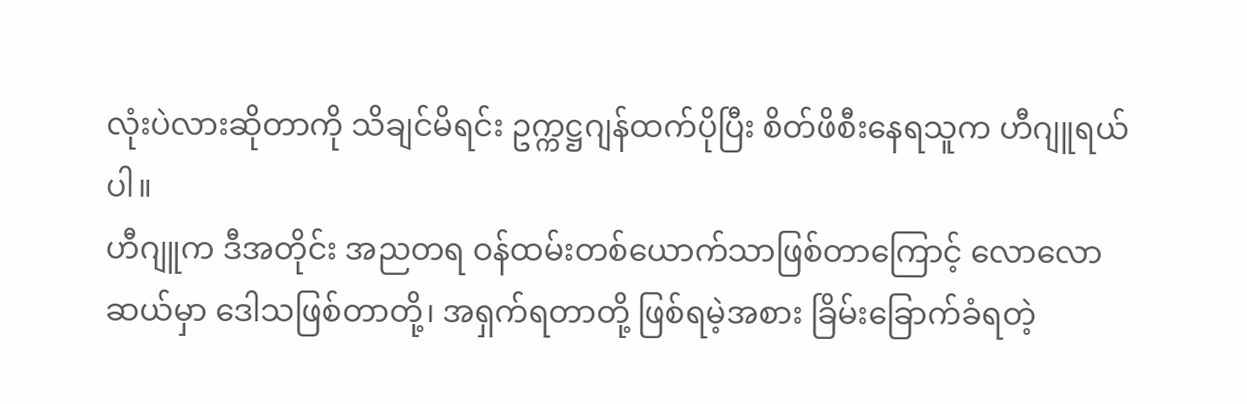လုံးပဲလားဆိုတာကို သိချင်မိရင်း ဥက္ကဋ္ဌဂျန်ထက်ပိုပြီး စိတ်ဖိစီးနေရသူက ဟီဂျူရယ်ပါ။
ဟီဂျူက ဒီအတိုင်း အညတရ ဝန်ထမ်းတစ်ယောက်သာဖြစ်တာကြောင့် လောလောဆယ်မှာ ဒေါသဖြစ်တာတို့၊ အရှက်ရတာတို့ ဖြစ်ရမဲ့အစား ခြိမ်းခြောက်ခံရတဲ့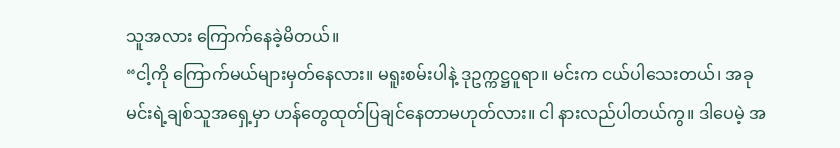သူအလား ကြောက်နေခဲ့မိတယ်။
“ငါ့ကို ကြောက်မယ်များမှတ်နေလား။ မရူးစမ်းပါနဲ့ ဒုဥက္ကဋ္ဌဝူရာ။ မင်းက ငယ်ပါသေးတယ်၊ အခု မင်းရဲ့ချစ်သူအရှေ့မှာ ဟန်တွေထုတ်ပြချင်နေတာမဟုတ်လား။ ငါ နားလည်ပါတယ်ကွ။ ဒါပေမဲ့ အ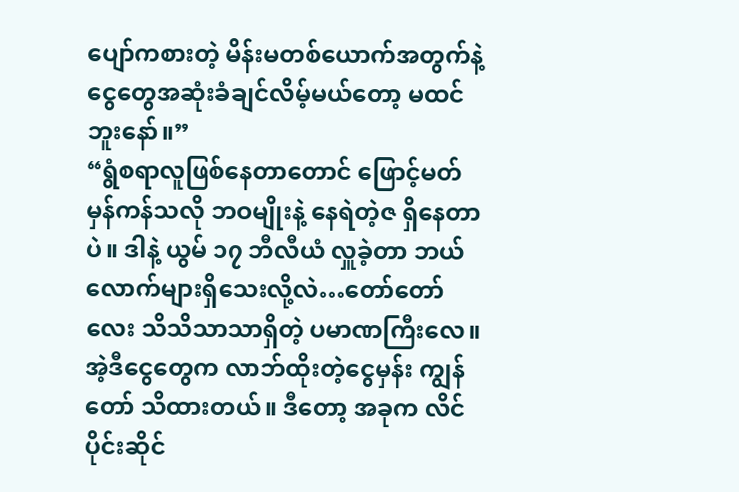ပျော်ကစားတဲ့ မိန်းမတစ်ယောက်အတွက်နဲ့ ငွေတွေအဆုံးခံချင်လိမ့်မယ်တော့ မထင်ဘူးနော်။”
“ရွံစရာလူဖြစ်နေတာတောင် ဖြောင့်မတ်မှန်ကန်သလို ဘဝမျိုးနဲ့ နေရဲတဲ့ဇ ရှိနေတာပဲ။ ဒါနဲ့ ယွမ် ၁၇ ဘီလီယံ လှူခဲ့တာ ဘယ်လောက်များရှိသေးလို့လဲ…တော်တော်လေး သိသိသာသာရှိတဲ့ ပမာဏကြီးလေ။ အဲ့ဒီငွေတွေက လာဘ်ထိုးတဲ့ငွေမှန်း ကျွန်တော် သိထားတယ်။ ဒီတော့ အခုက လိင်ပိုင်းဆိုင်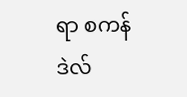ရာ စကန်ဒဲလ်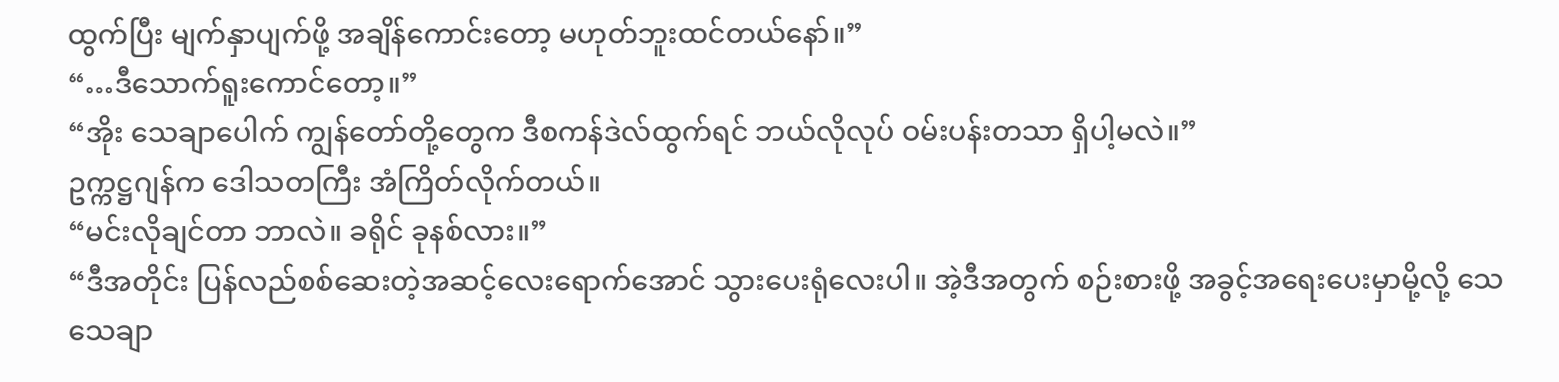ထွက်ပြီး မျက်နှာပျက်ဖို့ အချိန်ကောင်းတော့ မဟုတ်ဘူးထင်တယ်နော်။”
“…ဒီသောက်ရူးကောင်တော့။”
“အိုး သေချာပေါက် ကျွန်တော်တို့တွေက ဒီစကန်ဒဲလ်ထွက်ရင် ဘယ်လိုလုပ် ဝမ်းပန်းတသာ ရှိပါ့မလဲ။”
ဥက္ကဋ္ဌဂျန်က ဒေါသတကြီး အံကြိတ်လိုက်တယ်။
“မင်းလိုချင်တာ ဘာလဲ။ ခရိုင် ခုနစ်လား။”
“ဒီအတိုင်း ပြန်လည်စစ်ဆေးတဲ့အဆင့်လေးရောက်အောင် သွားပေးရုံလေးပါ။ အဲ့ဒီအတွက် စဉ်းစားဖို့ အခွင့်အရေးပေးမှာမို့လို့ သေသေချာ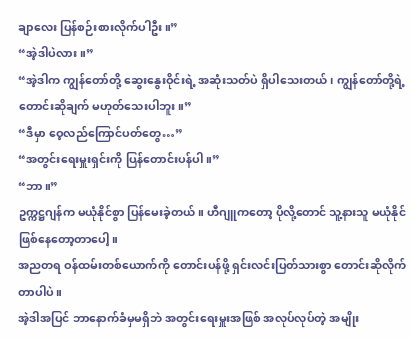ချာလေး ပြန်စဉ်းစားလိုက်ပါဦး။”
“အဲ့ဒါပဲလား။”
“အဲ့ဒါက ကျွန်တော်တို့ ဆွေးနွေးဝိုင်းရဲ့ အဆုံးသတ်ပဲ ရှိပါသေးတယ်၊ ကျွန်တော်တို့ရဲ့ တောင်းဆိုချက် မဟုတ်သေးပါဘူး။”
“ဒီမှာ ဝေ့လည်ကြောင်ပတ်တွေ…”
“အတွင်းရေးမှူးရှင်းကို ပြန်တောင်းပန်ပါ။”
“ဘာ။”
ဥက္ကဋ္ဌဂျန်က မယုံနိုင်စွာ ပြန်မေးခဲ့တယ်။ ဟီဂျူကတော့ ပိုလို့တောင် သူ့နားသူ မယုံနိုင်ဖြစ်နေတော့တာပေါ့။
အညတရ ဝန်ထမ်းတစ်ယောက်ကို တောင်းပန်ဖို့ ရှင်းလင်းပြတ်သားစွာ တောင်းဆိုလိုက်တာပါပဲ။
အဲ့ဒါအပြင် ဘာနောက်ခံမှမရှိဘဲ အတွင်းရေးမှူးအဖြစ် အလုပ်လုပ်တဲ့ အမျိုး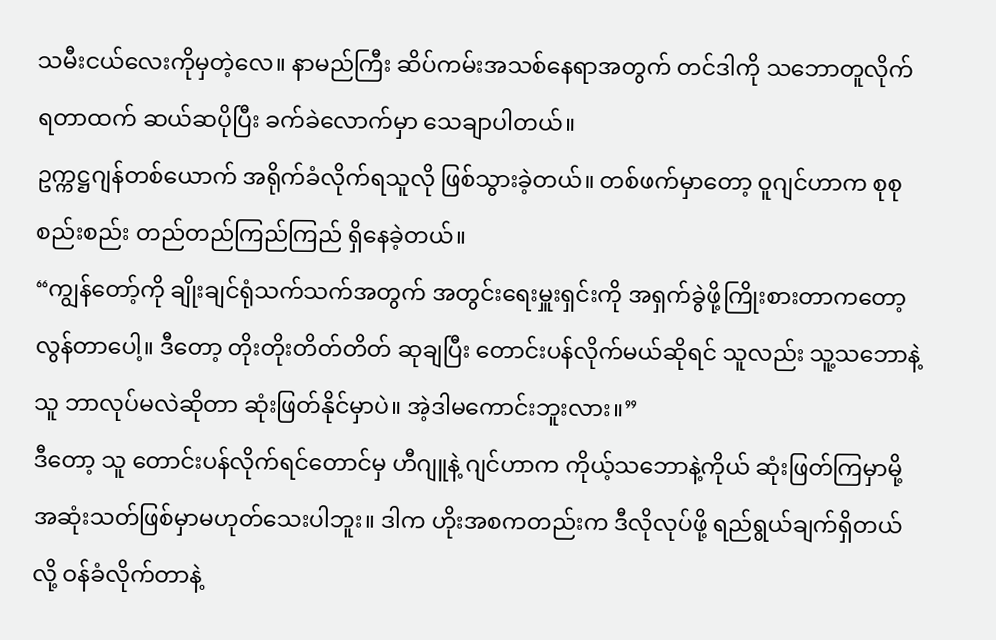သမီးငယ်လေးကိုမှတဲ့လေ။ နာမည်ကြီး ဆိပ်ကမ်းအသစ်နေရာအတွက် တင်ဒါကို သဘောတူလိုက်ရတာထက် ဆယ်ဆပိုပြီး ခက်ခဲလောက်မှာ သေချာပါတယ်။
ဥက္ကဋ္ဌဂျန်တစ်ယောက် အရိုက်ခံလိုက်ရသူလို ဖြစ်သွားခဲ့တယ်။ တစ်ဖက်မှာတော့ ဝူဂျင်ဟာက စုစုစည်းစည်း တည်တည်ကြည်ကြည် ရှိနေခဲ့တယ်။
“ကျွန်တော့်ကို ချိုးချင်ရုံသက်သက်အတွက် အတွင်းရေးမှူးရှင်းကို အရှက်ခွဲဖို့ကြိုးစားတာကတော့ လွန်တာပေါ့။ ဒီတော့ တိုးတိုးတိတ်တိတ် ဆုချပြီး တောင်းပန်လိုက်မယ်ဆိုရင် သူလည်း သူ့သဘောနဲ့သူ ဘာလုပ်မလဲဆိုတာ ဆုံးဖြတ်နိုင်မှာပဲ။ အဲ့ဒါမကောင်းဘူးလား။”
ဒီတော့ သူ တောင်းပန်လိုက်ရင်တောင်မှ ဟီဂျူနဲ့ ဂျင်ဟာက ကိုယ့်သဘောနဲ့ကိုယ် ဆုံးဖြတ်ကြမှာမို့ အဆုံးသတ်ဖြစ်မှာမဟုတ်သေးပါဘူး။ ဒါက ဟိုးအစကတည်းက ဒီလိုလုပ်ဖို့ ရည်ရွယ်ချက်ရှိတယ်လို့ ဝန်ခံလိုက်တာနဲ့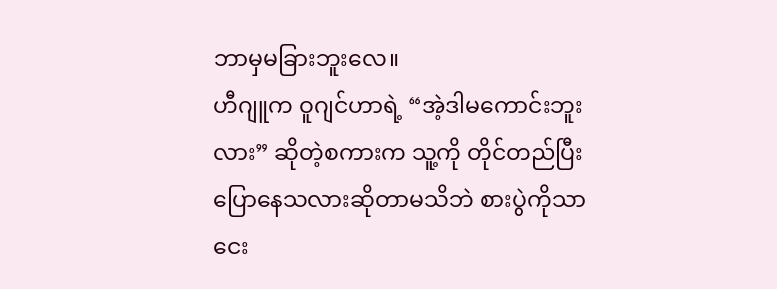ဘာမှမခြားဘူးလေ။
ဟီဂျူက ဝူဂျင်ဟာရဲ့ “အဲ့ဒါမကောင်းဘူးလား” ဆိုတဲ့စကားက သူ့ကို တိုင်တည်ပြီးပြောနေသလားဆိုတာမသိဘဲ စားပွဲကိုသာ ငေး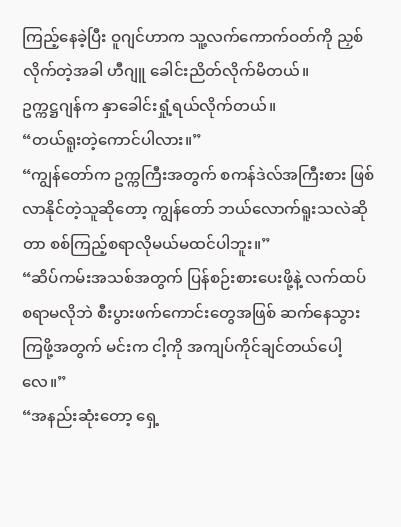ကြည့်နေခဲ့ပြီး ဝူဂျင်ဟာက သူ့လက်ကောက်ဝတ်ကို ညှစ်လိုက်တဲ့အခါ ဟီဂျူ ခေါင်းညိတ်လိုက်မိတယ်။
ဥက္ကဋ္ဌဂျန်က နှာခေါင်းရှုံ့ရယ်လိုက်တယ်။
“တယ်ရူးတဲ့ကောင်ပါလား။”
“ကျွန်တော်က ဥက္ကကြီးအတွက် စကန်ဒဲလ်အကြီးစား ဖြစ်လာနိုင်တဲ့သူဆိုတော့ ကျွန်တော် ဘယ်လောက်ရူးသလဲဆိုတာ စစ်ကြည့်စရာလိုမယ်မထင်ပါဘူး။”
“ဆိပ်ကမ်းအသစ်အတွက် ပြန်စဉ်းစားပေးဖို့နဲ့ လက်ထပ်စရာမလိုဘဲ စီးပွားဖက်ကောင်းတွေအဖြစ် ဆက်နေသွားကြဖို့အတွက် မင်းက ငါ့ကို အကျပ်ကိုင်ချင်တယ်ပေါ့လေ။”
“အနည်းဆုံးတော့ ရှေ့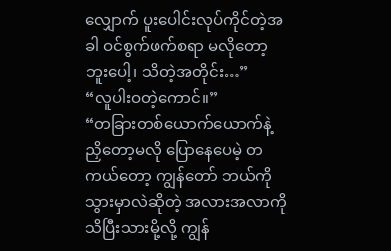လျှောက် ပူးပေါင်းလုပ်ကိုင်တဲ့အခါ ဝင်စွက်ဖက်စရာ မလိုတော့ဘူးပေါ့၊ သိတဲ့အတိုင်း…”
“လူပါးဝတဲ့ကောင်။”
“တခြားတစ်ယောက်ယောက်နဲ့ ညှိတော့မလို ပြောနေပေမဲ့ တကယ်တော့ ကျွန်တော် ဘယ်ကိုသွားမှာလဲဆိုတဲ့ အလားအလာကို သိပြီးသားမို့လို့ ကျွန်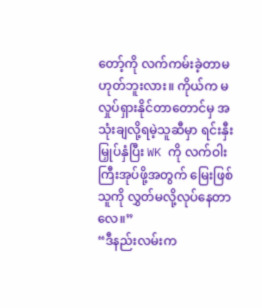တော့်ကို လက်ကမ်းခဲ့တာမဟုတ်ဘူးလား။ ကိုယ်က မလှုပ်ရှားနိုင်တာတောင်မှ အသုံးချလို့ရမဲ့သူဆီမှာ ရင်းနှီးမြှုပ်နှံပြီး WK ကို လက်ဝါးကြီးအုပ်ဖို့အတွက် မြေးဖြစ်သူကို လွှတ်မလို့လုပ်နေတာလေ။”
“ဒီနည်းလမ်းက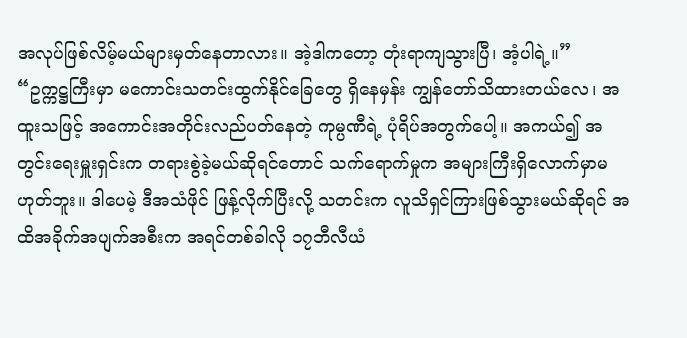အလုပ်ဖြစ်လိမ့်မယ်များမှတ်နေတာလား။ အဲ့ဒါကတော့ တုံးရာကျသွားပြီ၊ အံ့ပါရဲ့။”
“ဥက္ကဋ္ဌကြီးမှာ မကောင်းသတင်းထွက်နိုင်ခြေတွေ ရှိနေမှန်း ကျွန်တော်သိထားတယ်လေ၊ အထူးသဖြင့် အကောင်းအတိုင်းလည်ပတ်နေတဲ့ ကုမ္ပဏီရဲ့ ပုံရိပ်အတွက်ပေါ့။ အကယ်၍ အတွင်းရေးမှူးရှင်းက တရားစွဲခဲ့မယ်ဆိုရင်တောင် သက်ရောက်မှုက အများကြီးရှိလောက်မှာမဟုတ်ဘူး။ ဒါပေမဲ့ ဒီအသံဖိုင် ဖြန့်လိုက်ပြီးလို့ သတင်းက လူသိရှင်ကြားဖြစ်သွားမယ်ဆိုရင် အထိအခိုက်အပျက်အစီးက အရင်တစ်ခါလို ၁၇ဘီလီယံ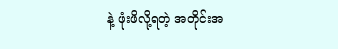နဲ့ ဖုံးဖိလို့ရတဲ့ အတိုင်းအ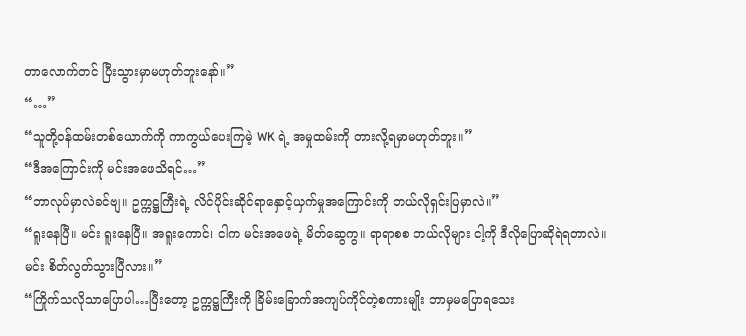တာလောက်တင် ပြီးသွားမှာမဟုတ်ဘူးနော်။”
“…”
“သူတို့ဝန်ထမ်းတစ်ယောက်ကို ကာကွယ်ပေးကြမဲ့ WK ရဲ့ အမှုထမ်းကို တားလို့ရမှာမဟုတ်ဘူး။”
“ဒီအကြောင်းကို မင်းအဖေသိရင်…”
“ဘာလုပ်မှာလဲခင်ဗျ။ ဥက္ကဋ္ဌကြီးရဲ့ လိင်ပိုင်းဆိုင်ရာနှောင့်ယှက်မှုအကြောင်းကို ဘယ်လိုရှင်းပြမှာလဲ။”
“ရူးနေပြီ။ မင်း ရူးနေပြီ။ အရူးကောင်၊ ငါက မင်းအဖေရဲ့ မိတ်ဆွေကွ။ ရာရာစစ ဘယ်လိုများ ငါ့ကို ဒီလိုပြောဆိုရဲရတာလဲ။ မင်း စိတ်လွတ်သွားပြီလား။”
“ကြိုက်သလိုသာပြောပါ…ပြီးတော့ ဥက္ကဋ္ဌကြီးကို ခြိမ်းခြောက်အကျပ်ကိုင်တဲ့စကားမျိုး ဘာမှမပြောရသေး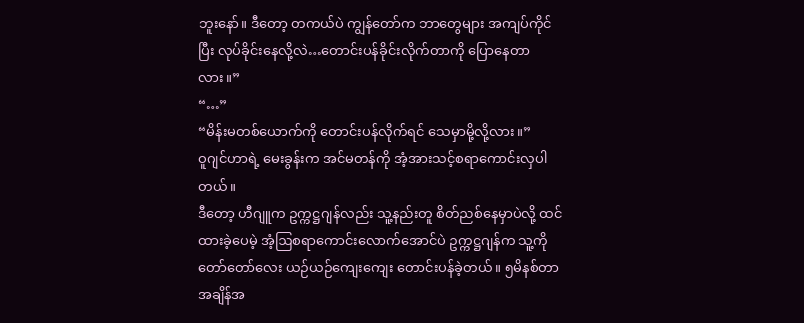ဘူးနော်။ ဒီတော့ တကယ်ပဲ ကျွန်တော်က ဘာတွေများ အကျပ်ကိုင်ပြီး လုပ်ခိုင်းနေလို့လဲ…တောင်းပန်ခိုင်းလိုက်တာကို ပြောနေတာလား။”
“…”
“မိန်းမတစ်ယောက်ကို တောင်းပန်လိုက်ရင် သေမှာမို့လို့လား။”
ဝူဂျင်ဟာရဲ့ မေးခွန်းက အင်မတန်ကို အံ့အားသင့်စရာကောင်းလှပါတယ်။
ဒီတော့ ဟီဂျူက ဥက္ကဋ္ဌဂျန်လည်း သူ့နည်းတူ စိတ်ညစ်နေမှာပဲလို့ ထင်ထားခဲ့ပေမဲ့ အံ့ဩစရာကောင်းလောက်အောင်ပဲ ဥက္ကဋ္ဌဂျန်က သူ့ကို တော်တော်လေး ယဉ်ယဉ်ကျေးကျေး တောင်းပန်ခဲ့တယ်။ ၅မိနစ်တာအချိန်အ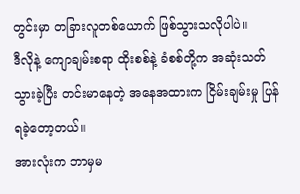တွင်းမှာ တခြားလူတစ်ယောက် ဖြစ်သွားသလိုပါပဲ။
ဒီလိုနဲ့ ကျောချမ်းစရာ ထိုးစစ်နဲ့ ခံစစ်တို့က အဆုံးသတ်သွားခဲ့ပြီး တင်းမာနေတဲ့ အနေအထားက ငြိမ်းချမ်းမှု ပြန်ရခဲ့တော့တယ်။
အားလုံးက ဘာမှမ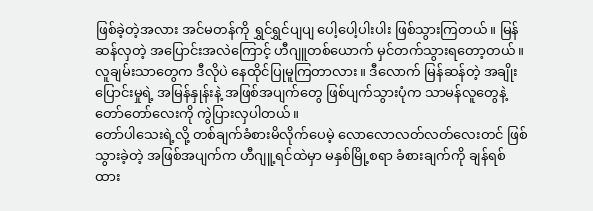ဖြစ်ခဲ့တဲ့အလား အင်မတန်ကို ရွှင်ရွှင်ပျပျ ပေါ့ပေါ့ပါးပါး ဖြစ်သွားကြတယ်။ မြန်ဆန်လှတဲ့ အပြောင်းအလဲကြောင့် ဟီဂျူတစ်ယောက် မှင်တက်သွားရတော့တယ်။
လူချမ်းသာတွေက ဒီလိုပဲ နေထိုင်ပြုမူကြတာလား။ ဒီလောက် မြန်ဆန်တဲ့ အချိုးပြောင်းမှုရဲ့ အမြန်နှုန်းနဲ့ အဖြစ်အပျက်တွေ ဖြစ်ပျက်သွားပုံက သာမန်လူတွေနဲ့ တော်တော်လေးကို ကွဲပြားလှပါတယ်။
တော်ပါသေးရဲ့လို့ တစ်ချက်ခံစားမိလိုက်ပေမဲ့ လောလောလတ်လတ်လေးတင် ဖြစ်သွားခဲ့တဲ့ အဖြစ်အပျက်က ဟီဂျူ့ရင်ထဲမှာ မနှစ်မြို့စရာ ခံစားချက်ကို ချန်ရစ်ထား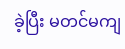ခဲ့ပြီး မတင်မကျ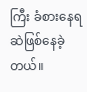ကြီး ခံစားနေရဆဲဖြစ်နေခဲ့တယ်။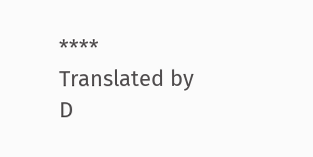****
Translated by D